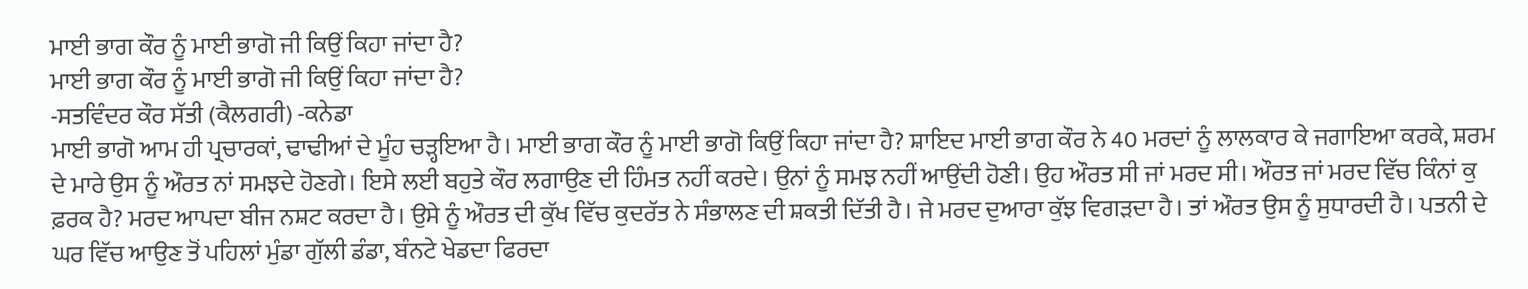ਮਾਈ ਭਾਗ ਕੌਰ ਨੂੰ ਮਾਈ ਭਾਗੋ ਜੀ ਕਿਉਂ ਕਿਹਾ ਜਾਂਦਾ ਹੈ?
ਮਾਈ ਭਾਗ ਕੌਰ ਨੂੰ ਮਾਈ ਭਾਗੋ ਜੀ ਕਿਉਂ ਕਿਹਾ ਜਾਂਦਾ ਹੈ?
-ਸਤਵਿੰਦਰ ਕੌਰ ਸੱਤੀ (ਕੈਲਗਰੀ) -ਕਨੇਡਾ
ਮਾਈ ਭਾਗੋ ਆਮ ਹੀ ਪ੍ਰਚਾਰਕਾਂ, ਢਾਢੀਆਂ ਦੇ ਮੂੰਹ ਚੜ੍ਹਇਆ ਹੈ। ਮਾਈ ਭਾਗ ਕੌਰ ਨੂੰ ਮਾਈ ਭਾਗੋ ਕਿਉਂ ਕਿਹਾ ਜਾਂਦਾ ਹੈ? ਸ਼ਾਇਦ ਮਾਈ ਭਾਗ ਕੌਰ ਨੇ 40 ਮਰਦਾਂ ਨੂੰ ਲਾਲਕਾਰ ਕੇ ਜਗਾਇਆ ਕਰਕੇ, ਸ਼ਰਮ ਦੇ ਮਾਰੇ ਉਸ ਨੂੰ ਔਰਤ ਨਾਂ ਸਮਝਦੇ ਹੋਣਗੇ। ਇਸੇ ਲਈ ਬਹੁਤੇ ਕੌਰ ਲਗਾਉਣ ਦੀ ਹਿੰਮਤ ਨਹੀਂ ਕਰਦੇ। ਉਨਾਂ ਨੂੰ ਸਮਝ ਨਹੀਂ ਆਉਂਦੀ ਹੋਣੀ। ਉਹ ਔਰਤ ਸੀ ਜਾਂ ਮਰਦ ਸੀ। ਔਰਤ ਜਾਂ ਮਰਦ ਵਿੱਚ ਕਿੰਨਾਂ ਕੁ ਫ਼ਰਕ ਹੈ? ਮਰਦ ਆਪਦਾ ਬੀਜ ਨਸ਼ਟ ਕਰਦਾ ਹੈ। ਉਸੇ ਨੂੰ ਔਰਤ ਦੀ ਕੁੱਖ ਵਿੱਚ ਕੁਦਰੱਤ ਨੇ ਸੰਭਾਲਣ ਦੀ ਸ਼ਕਤੀ ਦਿੱਤੀ ਹੈ। ਜੇ ਮਰਦ ਦੁਆਰਾ ਕੁੱਝ ਵਿਗੜਦਾ ਹੈ। ਤਾਂ ਔਰਤ ਉਸ ਨੂੰ ਸੁਧਾਰਦੀ ਹੈ। ਪਤਨੀ ਦੇ ਘਰ ਵਿੱਚ ਆਉਣ ਤੋਂ ਪਹਿਲਾਂ ਮੁੰਡਾ ਗੁੱਲੀ ਡੰਡਾ, ਬੰਨਟੇ ਖੇਡਦਾ ਫਿਰਦਾ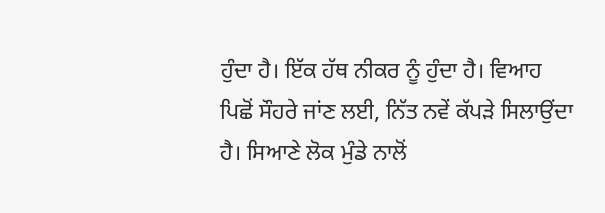ਹੁੰਦਾ ਹੈ। ਇੱਕ ਹੱਥ ਨੀਕਰ ਨੂੰ ਹੁੰਦਾ ਹੈ। ਵਿਆਹ ਪਿਛੋਂ ਸੌਹਰੇ ਜਾਂਣ ਲਈ, ਨਿੱਤ ਨਵੇਂ ਕੱਪੜੇ ਸਿਲਾਉਂਦਾ ਹੈ। ਸਿਆਣੇ ਲੋਕ ਮੁੰਡੇ ਨਾਲੋਂ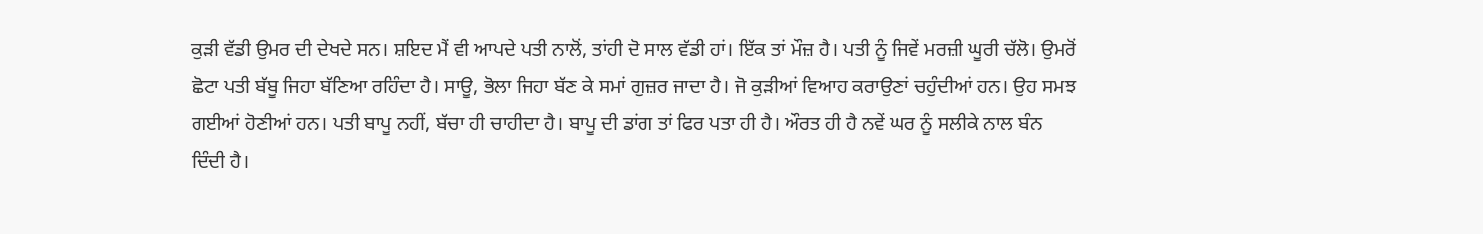ਕੁੜੀ ਵੱਡੀ ਉਮਰ ਦੀ ਦੇਖਦੇ ਸਨ। ਸ਼ਇਦ ਮੈਂ ਵੀ ਆਪਦੇ ਪਤੀ ਨਾਲੋਂ, ਤਾਂਹੀ ਦੋ ਸਾਲ ਵੱਡੀ ਹਾਂ। ਇੱਕ ਤਾਂ ਮੌਜ਼ ਹੈ। ਪਤੀ ਨੂੰ ਜਿਵੇਂ ਮਰਜ਼ੀ ਘੂਰੀ ਚੱਲੋ। ਉਮਰੋਂ ਛੋਟਾ ਪਤੀ ਬੱਬੂ ਜਿਹਾ ਬੱਣਿਆ ਰਹਿੰਦਾ ਹੈ। ਸਾਊ, ਭੋਲਾ ਜਿਹਾ ਬੱਣ ਕੇ ਸਮਾਂ ਗੁਜ਼ਰ ਜਾਦਾ ਹੈ। ਜੋ ਕੁੜੀਆਂ ਵਿਆਹ ਕਰਾਉਣਾਂ ਚਹੁੰਦੀਆਂ ਹਨ। ਉਹ ਸਮਝ ਗਈਆਂ ਹੋਣੀਆਂ ਹਨ। ਪਤੀ ਬਾਪੂ ਨਹੀਂ, ਬੱਚਾ ਹੀ ਚਾਹੀਦਾ ਹੈ। ਬਾਪੂ ਦੀ ਡਾਂਗ ਤਾਂ ਫਿਰ ਪਤਾ ਹੀ ਹੈ। ਔਰਤ ਹੀ ਹੈ ਨਵੇਂ ਘਰ ਨੂੰ ਸਲੀਕੇ ਨਾਲ ਬੰਨ ਦਿੰਦੀ ਹੈ।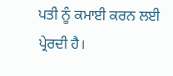ਪਤੀ ਨੂੰ ਕਮਾਈ ਕਰਨ ਲਈ ਪ੍ਰੇਰਦੀ ਹੈ।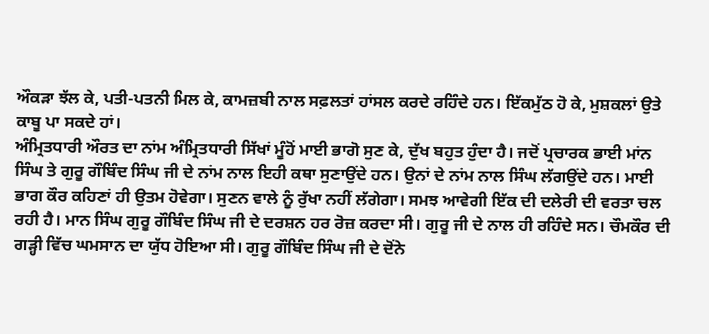ਔਕੜਾ ਝੱਲ ਕੇ, ਪਤੀ-ਪਤਨੀ ਮਿਲ ਕੇ, ਕਾਮਜ਼ਬੀ ਨਾਲ ਸਫ਼ਲਤਾਂ ਹਾਂਸਲ ਕਰਦੇ ਰਹਿੰਦੇ ਹਨ। ਇੱਕਮੁੱਠ ਹੋ ਕੇ, ਮੁਸ਼ਕਲਾਂ ਉਤੇ ਕਾਬੂ ਪਾ ਸਕਦੇ ਹਾਂ।
ਅੰਮ੍ਰਿਤਧਾਰੀ ਔਰਤ ਦਾ ਨਾਂਮ ਅੰਮ੍ਰਿਤਧਾਰੀ ਸਿੱਖਾਂ ਮੂੰਹੋਂ ਮਾਈ ਭਾਗੋ ਸੁਣ ਕੇ, ਦੁੱਖ ਬਹੁਤ ਹੁੰਦਾ ਹੈ। ਜਦੋਂ ਪ੍ਰਚਾਰਕ ਭਾਈ ਮਾਂਨ ਸਿੰਘ ਤੇ ਗੁਰੂ ਗੌਬਿੰਦ ਸਿੰਘ ਜੀ ਦੇ ਨਾਂਮ ਨਾਲ ਇਹੀ ਕਥਾ ਸੁਣਾਉਂਦੇ ਹਨ। ਉਨਾਂ ਦੇ ਨਾਂਮ ਨਾਲ ਸਿੰਘ ਲੱਗਉਂਦੇ ਹਨ। ਮਾਈ ਭਾਗ ਕੌਰ ਕਹਿਣਾਂ ਹੀ ਉਤਮ ਹੋਵੇਗਾ। ਸੁਣਨ ਵਾਲੇ ਨੂੰ ਰੁੱਖਾ ਨਹੀਂ ਲੱਗੇਗਾ। ਸਮਝ ਆਵੇਗੀ ਇੱਕ ਦੀ ਦਲੇਰੀ ਦੀ ਵਰਤਾ ਚਲ ਰਹੀ ਹੈ। ਮਾਨ ਸਿੰਘ ਗੁਰੂ ਗੌਬਿੰਦ ਸਿੰਘ ਜੀ ਦੇ ਦਰਸ਼ਨ ਹਰ ਰੋਜ਼ ਕਰਦਾ ਸੀ। ਗੁਰੂ ਜੀ ਦੇ ਨਾਲ ਹੀ ਰਹਿੰਦੇ ਸਨ। ਚੌਮਕੌਰ ਦੀ ਗੜ੍ਹੀ ਵਿੱਚ ਘਮਸਾਨ ਦਾ ਯੁੱਧ ਹੋਇਆ ਸੀ। ਗੁਰੂ ਗੌਬਿੰਦ ਸਿੰਘ ਜੀ ਦੇ ਦੋਂਨੇ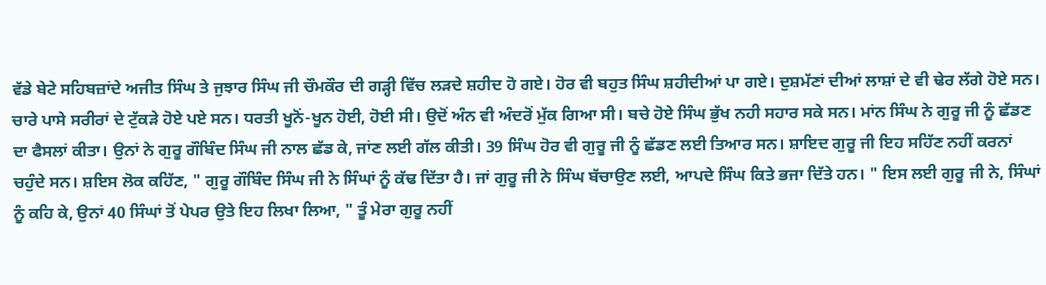ਵੱਡੇ ਬੇਟੇ ਸਹਿਬਜ਼ਾਂਦੇ ਅਜੀਤ ਸਿੰਘ ਤੇ ਜੁਝਾਰ ਸਿੰਘ ਜੀ ਚੌਮਕੌਰ ਦੀ ਗੜ੍ਹੀ ਵਿੱਚ ਲੜਦੇ ਸ਼ਹੀਦ ਹੋ ਗਏ। ਹੋਰ ਵੀ ਬਹੁਤ ਸਿੰਘ ਸ਼ਹੀਦੀਆਂ ਪਾ ਗਏ। ਦੁਸ਼ਮੱਣਾਂ ਦੀਆਂ ਲਾਸ਼ਾਂ ਦੇ ਵੀ ਢੇਰ ਲੱਗੇ ਹੋਏ ਸਨ। ਚਾਰੇ ਪਾਸੇ ਸਰੀਰਾਂ ਦੇ ਟੁੱਕੜੇ ਹੋਏ ਪਏ ਸਨ। ਧਰਤੀ ਖੂਨੋਂ-ਖੂਨ ਹੋਈ, ਹੋਈ ਸੀ। ਉਦੋਂ ਅੰਨ ਵੀ ਅੰਦਰੋਂ ਮੁੱਕ ਗਿਆ ਸੀ। ਬਚੇ ਹੋਏ ਸਿੰਘ ਭੁੱਖ ਨਹੀ ਸਹਾਰ ਸਕੇ ਸਨ। ਮਾਂਨ ਸਿੰਘ ਨੇ ਗੁਰੂ ਜੀ ਨੂੰ ਛੱਡਣ ਦਾ ਫੈਸਲਾਂ ਕੀਤਾ। ਉਨਾਂ ਨੇ ਗੁਰੂ ਗੌਬਿੰਦ ਸਿੰਘ ਜੀ ਨਾਲ ਛੱਡ ਕੇ, ਜਾਂਣ ਲਈ ਗੱਲ ਕੀਤੀ। 39 ਸਿੰਘ ਹੋਰ ਵੀ ਗੁਰੂ ਜੀ ਨੂੰ ਛੱਡਣ ਲਈ ਤਿਆਰ ਸਨ। ਸ਼ਾਇਦ ਗੁਰੂ ਜੀ ਇਹ ਸਹਿੱਣ ਨਹੀਂ ਕਰਨਾਂ ਚਹੁੰਦੇ ਸਨ। ਸ਼ਇਸ ਲੋਕ ਕਹਿੱਣ, " ਗੁਰੂ ਗੌਬਿੰਦ ਸਿੰਘ ਜੀ ਨੇ ਸਿੰਘਾਂ ਨੂੰ ਕੱਢ ਦਿੱਤਾ ਹੈ। ਜਾਂ ਗੁਰੂ ਜੀ ਨੇ ਸਿੰਘ ਬੱਚਾਉਣ ਲਈ, ਆਪਦੇ ਸਿੰਘ ਕਿਤੇ ਭਜਾ ਦਿੱਤੇ ਹਨ। " ਇਸ ਲਈ ਗੁਰੂ ਜੀ ਨੇ, ਸਿੰਘਾਂ ਨੂੰ ਕਹਿ ਕੇ, ਉਨਾਂ 40 ਸਿੰਘਾਂ ਤੋਂ ਪੇਪਰ ਉਤੇ ਇਹ ਲਿਖਾ ਲਿਆ, " ਤੂੰ ਮੇਰਾ ਗੁਰੂ ਨਹੀਂ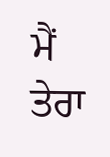ਮੈਂ ਤੇਰਾ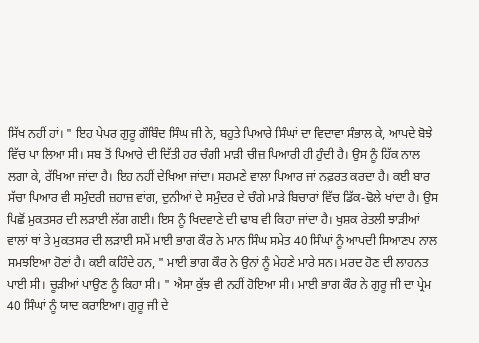ਸਿੱਖ ਨਹੀਂ ਹਾਂ। " ਇਹ ਪੇਪਰ ਗੁਰੂ ਗੌਬਿੰਦ ਸਿੰਘ ਜੀ ਨੇ, ਬਹੁਤੇ ਪਿਆਰੇ ਸਿੰਘਾਂ ਦਾ ਵਿਦਾਵਾ ਸੰਭਾਲ ਕੇ, ਆਪਦੇ ਬੋਝੇ ਵਿੱਚ ਪਾ ਲਿਆ ਸੀ। ਸਬ ਤੋਂ ਪਿਆਰੇ ਦੀ ਦਿੱਤੀ ਹਰ ਚੰਗੀ ਮਾੜੀ ਚੀਜ਼ ਪਿਆਰੀ ਹੀ ਹੁੰਦੀ ਹੈ। ਉਸ ਨੂੰ ਹਿੱਕ ਨਾਲ ਲਗਾ ਕੇ, ਰੱਖਿਆ ਜਾਂਦਾ ਹੈ। ਇਹ ਨਹੀਂ ਦੇਖਿਆ ਜਾਂਦਾ। ਸਹਮਣੇ ਵਾਲਾ ਪਿਆਰ ਜਾਂ ਨਫ਼ਰਤ ਕਰਦਾ ਹੈ। ਕਈ ਬਾਰ ਸੱਚਾ ਪਿਆਰ ਵੀ ਸਮੁੰਦਰੀ ਜ਼ਹਾਜ਼ ਵਾਂਗ, ਦੁਨੀਆਂ ਦੇ ਸਮੁੰਦਰ ਦੇ ਚੰਗੇ ਮਾੜੇ ਬਿਚਾਰਾਂ ਵਿੱਚ ਡਿੱਕ-ਢੋਲੇ ਖਾਂਦਾ ਹੈ। ਉਸ ਪਿਛੋਂ ਮੁਕਤਸਰ ਦੀ ਲੜਾਈ ਲੱਗ ਗਈ। ਇਸ ਨੂੰ ਖਿਦਵਾਣੇ ਦੀ ਢਾਬ ਵੀ ਕਿਹਾ ਜਾਂਦਾ ਹੈ। ਖੁਸ਼ਕ ਰੇਤਲੀ ਝਾੜੀਆਂ ਵਾਲਾਂ ਥਾਂ ਤੇ ਮੁਕਤਸਰ ਦੀ ਲੜਾਈ ਸਮੇਂ ਮਾਈ ਭਾਗ ਕੌਰ ਨੇ ਮਾਨ ਸਿੰਘ ਸਮੇਤ 40 ਸਿੰਘਾਂ ਨੂੰ ਆਪਦੀ ਸਿਆਣਪ ਨਾਲ ਸਮਝਇਆ ਹੋਣਾਂ ਹੈ। ਕਈ ਕਹਿੰਦੇ ਹਨ, " ਮਾਈ ਭਾਗ ਕੌਰ ਨੇ ਉਨਾਂ ਨੂੰ ਮੇਹਣੇ ਮਾਰੇ ਸਨ। ਮਰਦ ਹੋਣ ਦੀ ਲਾਹਨਤ ਪਾਈ ਸੀ। ਚੂੜੀਆਂ ਪਾਉਣ ਨੂੰ ਕਿਹਾ ਸੀ। " ਐਸਾ ਕੁੱਝ ਵੀ ਨਹੀਂ ਹੋਇਆ ਸੀ। ਮਾਈ ਭਾਗ ਕੌਰ ਨੇ ਗੁਰੂ ਜੀ ਦਾ ਪ੍ਰੇਮ 40 ਸਿੰਘਾਂ ਨੂੰ ਯਾਦ ਕਰਾਇਆ। ਗੁਰੂ ਜੀ ਦੇ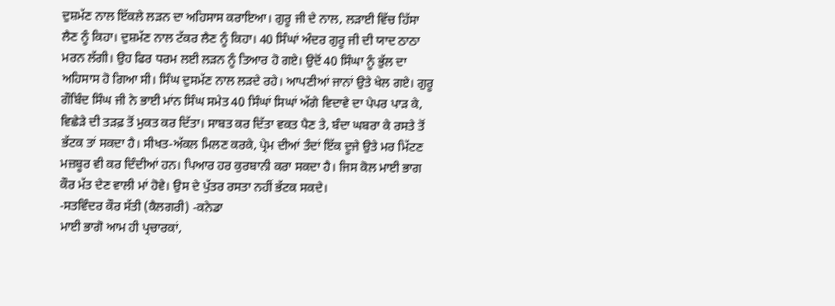ਦੁਸ਼ਮੱਣ ਨਾਲ ਇੱਕਲੇ ਲੜਨ ਦਾ ਅਹਿਸਾਸ ਕਰਾਇਆ। ਗੁਰੂ ਜੀ ਦੇ ਨਾਲ, ਲੜਾਈ ਵਿੱਚ ਹਿੱਸਾ ਲੈਣ ਨੂੰ ਕਿਹਾ। ਦੁਸ਼ਮੱਣ ਨਾਲ ਟੱਕਰ ਲੈਣ ਨੂੰ ਕਿਹਾ। 40 ਸਿੰਘਾਂ ਅੰਦਰ ਗੁਰੂ ਜੀ ਦੀ ਯਾਦ ਠਾਠਾ ਮਰਨ ਲੱਗੀ। ਉਹ ਫਿਰ ਧਰਮ ਲਈ ਲੜਨ ਨੂੰ ਤਿਆਰ ਹੋ ਗਏ। ਉਦੋਂ 40 ਸਿੰਘਾ ਨੂੰ ਭੁੱਲ ਦਾ ਅਹਿਸਾਸ ਹੋ ਗਿਆ ਸੀ। ਸਿੰਘ ਦੁਸਮੱਣ ਨਾਲ ਲੜਦੇ ਰਹੇ। ਆਪਣੀਆਂ ਜਾਨਾਂ ਉਤੇ ਖੇਲ ਗਏ। ਗੁਰੂ ਗੌਬਿੰਦ ਸਿੰਘ ਜੀ ਨੇ ਭਾਈ ਮਾਂਨ ਸਿੰਘ ਸਮੇਤ 40 ਸਿੰਘਾਂ ਸਿਘਾਂ ਅੱਗੇ ਵਿਦਾਵੇ ਦਾ ਪੇਪਰ ਪਾੜ ਕੇ, ਵਿਛੇੜੇ ਦੀ ਤੜਫ਼ ਤੋਂ ਮੁਕਤ ਕਰ ਦਿੱਤਾ। ਸਾਬਤ ਕਰ ਦਿੱਤਾ ਵਕਤ ਪੈਣ ਤੇ, ਬੰਦਾ ਘਬਰਾ ਕੇ ਰਸਤੇ ਤੋਂ ਭੱਟਕ ਤਾਂ ਸਕਦਾ ਹੈ। ਸੀਖਤ-ਅੱਕਲ ਮਿਲਣ ਕਰਕੇ, ਪ੍ਰੇਮ ਦੀਆਂ ਤੰਦਾਂ ਇੱਕ ਦੂਜੇ ਉਤੇ ਮਰ ਮਿੱਟਣ ਮਜ਼ਬੂਰ ਵੀ ਕਰ ਦਿੰਦੀਆਂ ਹਨ। ਪਿਆਰ ਹਰ ਕੁਰਬਾਨੀ ਕਰਾ ਸਕਦਾ ਹੈ। ਜਿਸ ਕੋਲ ਮਾਈ ਭਾਗ ਕੌਰ ਮੱਤ ਦੇਣ ਵਾਲੀ ਮਾਂ ਹੋਵੇ। ਉਸ ਦੇ ਪੁੱਤਰ ਰਸਤਾ ਨਹੀਂ ਭੱਟਕ ਸਕਦੇ।
-ਸਤਵਿੰਦਰ ਕੌਰ ਸੱਤੀ (ਕੈਲਗਰੀ) -ਕਨੇਡਾ
ਮਾਈ ਭਾਗੋ ਆਮ ਹੀ ਪ੍ਰਚਾਰਕਾਂ,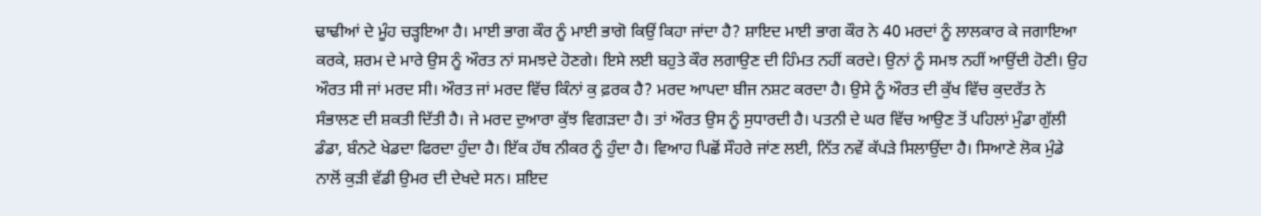ਢਾਢੀਆਂ ਦੇ ਮੂੰਹ ਚੜ੍ਹਇਆ ਹੈ। ਮਾਈ ਭਾਗ ਕੌਰ ਨੂੰ ਮਾਈ ਭਾਗੋ ਕਿਉਂ ਕਿਹਾ ਜਾਂਦਾ ਹੈ? ਸ਼ਾਇਦ ਮਾਈ ਭਾਗ ਕੌਰ ਨੇ 40 ਮਰਦਾਂ ਨੂੰ ਲਾਲਕਾਰ ਕੇ ਜਗਾਇਆ ਕਰਕੇ, ਸ਼ਰਮ ਦੇ ਮਾਰੇ ਉਸ ਨੂੰ ਔਰਤ ਨਾਂ ਸਮਝਦੇ ਹੋਣਗੇ। ਇਸੇ ਲਈ ਬਹੁਤੇ ਕੌਰ ਲਗਾਉਣ ਦੀ ਹਿੰਮਤ ਨਹੀਂ ਕਰਦੇ। ਉਨਾਂ ਨੂੰ ਸਮਝ ਨਹੀਂ ਆਉਂਦੀ ਹੋਣੀ। ਉਹ ਔਰਤ ਸੀ ਜਾਂ ਮਰਦ ਸੀ। ਔਰਤ ਜਾਂ ਮਰਦ ਵਿੱਚ ਕਿੰਨਾਂ ਕੁ ਫ਼ਰਕ ਹੈ? ਮਰਦ ਆਪਦਾ ਬੀਜ ਨਸ਼ਟ ਕਰਦਾ ਹੈ। ਉਸੇ ਨੂੰ ਔਰਤ ਦੀ ਕੁੱਖ ਵਿੱਚ ਕੁਦਰੱਤ ਨੇ ਸੰਭਾਲਣ ਦੀ ਸ਼ਕਤੀ ਦਿੱਤੀ ਹੈ। ਜੇ ਮਰਦ ਦੁਆਰਾ ਕੁੱਝ ਵਿਗੜਦਾ ਹੈ। ਤਾਂ ਔਰਤ ਉਸ ਨੂੰ ਸੁਧਾਰਦੀ ਹੈ। ਪਤਨੀ ਦੇ ਘਰ ਵਿੱਚ ਆਉਣ ਤੋਂ ਪਹਿਲਾਂ ਮੁੰਡਾ ਗੁੱਲੀ ਡੰਡਾ, ਬੰਨਟੇ ਖੇਡਦਾ ਫਿਰਦਾ ਹੁੰਦਾ ਹੈ। ਇੱਕ ਹੱਥ ਨੀਕਰ ਨੂੰ ਹੁੰਦਾ ਹੈ। ਵਿਆਹ ਪਿਛੋਂ ਸੌਹਰੇ ਜਾਂਣ ਲਈ, ਨਿੱਤ ਨਵੇਂ ਕੱਪੜੇ ਸਿਲਾਉਂਦਾ ਹੈ। ਸਿਆਣੇ ਲੋਕ ਮੁੰਡੇ ਨਾਲੋਂ ਕੁੜੀ ਵੱਡੀ ਉਮਰ ਦੀ ਦੇਖਦੇ ਸਨ। ਸ਼ਇਦ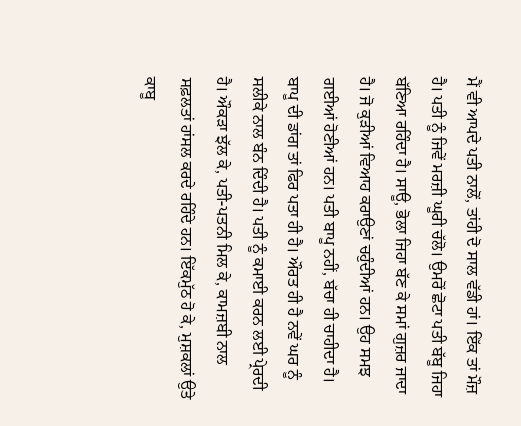ਮੈਂ ਵੀ ਆਪਦੇ ਪਤੀ ਨਾਲੋਂ, ਤਾਂਹੀ ਦੋ ਸਾਲ ਵੱਡੀ ਹਾਂ। ਇੱਕ ਤਾਂ ਮੌਜ਼ ਹੈ। ਪਤੀ ਨੂੰ ਜਿਵੇਂ ਮਰਜ਼ੀ ਘੂਰੀ ਚੱਲੋ। ਉਮਰੋਂ ਛੋਟਾ ਪਤੀ ਬੱਬੂ ਜਿਹਾ ਬੱਣਿਆ ਰਹਿੰਦਾ ਹੈ। ਸਾਊ, ਭੋਲਾ ਜਿਹਾ ਬੱਣ ਕੇ ਸਮਾਂ ਗੁਜ਼ਰ ਜਾਦਾ ਹੈ। ਜੋ ਕੁੜੀਆਂ ਵਿਆਹ ਕਰਾਉਣਾਂ ਚਹੁੰਦੀਆਂ ਹਨ। ਉਹ ਸਮਝ ਗਈਆਂ ਹੋਣੀਆਂ ਹਨ। ਪਤੀ ਬਾਪੂ ਨਹੀਂ, ਬੱਚਾ ਹੀ ਚਾਹੀਦਾ ਹੈ। ਬਾਪੂ ਦੀ ਡਾਂਗ ਤਾਂ ਫਿਰ ਪਤਾ ਹੀ ਹੈ। ਔਰਤ ਹੀ ਹੈ ਨਵੇਂ ਘਰ ਨੂੰ ਸਲੀਕੇ ਨਾਲ ਬੰਨ ਦਿੰਦੀ ਹੈ। ਪਤੀ ਨੂੰ ਕਮਾਈ ਕਰਨ ਲਈ ਪ੍ਰੇਰਦੀ ਹੈ। ਔਕੜਾ ਝੱਲ ਕੇ, ਪਤੀ-ਪਤਨੀ ਮਿਲ ਕੇ, ਕਾਮਜ਼ਬੀ ਨਾਲ ਸਫ਼ਲਤਾਂ ਹਾਂਸਲ ਕਰਦੇ ਰਹਿੰਦੇ ਹਨ। ਇੱਕਮੁੱਠ ਹੋ ਕੇ, ਮੁਸ਼ਕਲਾਂ ਉਤੇ ਕਾਬੂ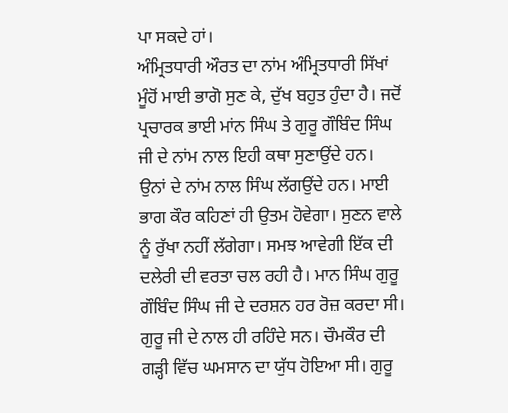ਪਾ ਸਕਦੇ ਹਾਂ।
ਅੰਮ੍ਰਿਤਧਾਰੀ ਔਰਤ ਦਾ ਨਾਂਮ ਅੰਮ੍ਰਿਤਧਾਰੀ ਸਿੱਖਾਂ ਮੂੰਹੋਂ ਮਾਈ ਭਾਗੋ ਸੁਣ ਕੇ, ਦੁੱਖ ਬਹੁਤ ਹੁੰਦਾ ਹੈ। ਜਦੋਂ ਪ੍ਰਚਾਰਕ ਭਾਈ ਮਾਂਨ ਸਿੰਘ ਤੇ ਗੁਰੂ ਗੌਬਿੰਦ ਸਿੰਘ ਜੀ ਦੇ ਨਾਂਮ ਨਾਲ ਇਹੀ ਕਥਾ ਸੁਣਾਉਂਦੇ ਹਨ। ਉਨਾਂ ਦੇ ਨਾਂਮ ਨਾਲ ਸਿੰਘ ਲੱਗਉਂਦੇ ਹਨ। ਮਾਈ ਭਾਗ ਕੌਰ ਕਹਿਣਾਂ ਹੀ ਉਤਮ ਹੋਵੇਗਾ। ਸੁਣਨ ਵਾਲੇ ਨੂੰ ਰੁੱਖਾ ਨਹੀਂ ਲੱਗੇਗਾ। ਸਮਝ ਆਵੇਗੀ ਇੱਕ ਦੀ ਦਲੇਰੀ ਦੀ ਵਰਤਾ ਚਲ ਰਹੀ ਹੈ। ਮਾਨ ਸਿੰਘ ਗੁਰੂ ਗੌਬਿੰਦ ਸਿੰਘ ਜੀ ਦੇ ਦਰਸ਼ਨ ਹਰ ਰੋਜ਼ ਕਰਦਾ ਸੀ। ਗੁਰੂ ਜੀ ਦੇ ਨਾਲ ਹੀ ਰਹਿੰਦੇ ਸਨ। ਚੌਮਕੌਰ ਦੀ ਗੜ੍ਹੀ ਵਿੱਚ ਘਮਸਾਨ ਦਾ ਯੁੱਧ ਹੋਇਆ ਸੀ। ਗੁਰੂ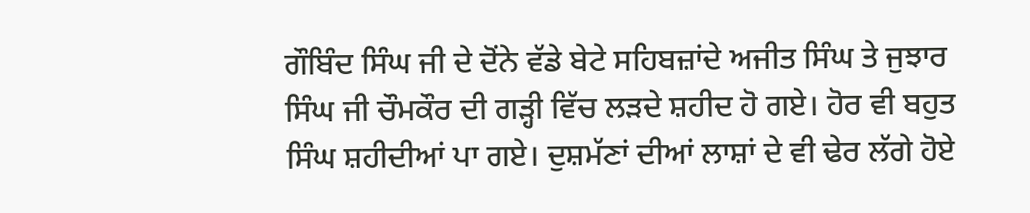ਗੌਬਿੰਦ ਸਿੰਘ ਜੀ ਦੇ ਦੋਂਨੇ ਵੱਡੇ ਬੇਟੇ ਸਹਿਬਜ਼ਾਂਦੇ ਅਜੀਤ ਸਿੰਘ ਤੇ ਜੁਝਾਰ ਸਿੰਘ ਜੀ ਚੌਮਕੌਰ ਦੀ ਗੜ੍ਹੀ ਵਿੱਚ ਲੜਦੇ ਸ਼ਹੀਦ ਹੋ ਗਏ। ਹੋਰ ਵੀ ਬਹੁਤ ਸਿੰਘ ਸ਼ਹੀਦੀਆਂ ਪਾ ਗਏ। ਦੁਸ਼ਮੱਣਾਂ ਦੀਆਂ ਲਾਸ਼ਾਂ ਦੇ ਵੀ ਢੇਰ ਲੱਗੇ ਹੋਏ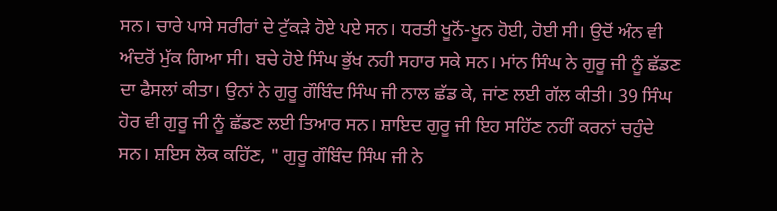ਸਨ। ਚਾਰੇ ਪਾਸੇ ਸਰੀਰਾਂ ਦੇ ਟੁੱਕੜੇ ਹੋਏ ਪਏ ਸਨ। ਧਰਤੀ ਖੂਨੋਂ-ਖੂਨ ਹੋਈ, ਹੋਈ ਸੀ। ਉਦੋਂ ਅੰਨ ਵੀ ਅੰਦਰੋਂ ਮੁੱਕ ਗਿਆ ਸੀ। ਬਚੇ ਹੋਏ ਸਿੰਘ ਭੁੱਖ ਨਹੀ ਸਹਾਰ ਸਕੇ ਸਨ। ਮਾਂਨ ਸਿੰਘ ਨੇ ਗੁਰੂ ਜੀ ਨੂੰ ਛੱਡਣ ਦਾ ਫੈਸਲਾਂ ਕੀਤਾ। ਉਨਾਂ ਨੇ ਗੁਰੂ ਗੌਬਿੰਦ ਸਿੰਘ ਜੀ ਨਾਲ ਛੱਡ ਕੇ, ਜਾਂਣ ਲਈ ਗੱਲ ਕੀਤੀ। 39 ਸਿੰਘ ਹੋਰ ਵੀ ਗੁਰੂ ਜੀ ਨੂੰ ਛੱਡਣ ਲਈ ਤਿਆਰ ਸਨ। ਸ਼ਾਇਦ ਗੁਰੂ ਜੀ ਇਹ ਸਹਿੱਣ ਨਹੀਂ ਕਰਨਾਂ ਚਹੁੰਦੇ ਸਨ। ਸ਼ਇਸ ਲੋਕ ਕਹਿੱਣ, " ਗੁਰੂ ਗੌਬਿੰਦ ਸਿੰਘ ਜੀ ਨੇ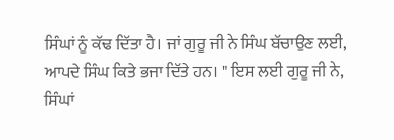ਸਿੰਘਾਂ ਨੂੰ ਕੱਢ ਦਿੱਤਾ ਹੈ। ਜਾਂ ਗੁਰੂ ਜੀ ਨੇ ਸਿੰਘ ਬੱਚਾਉਣ ਲਈ, ਆਪਦੇ ਸਿੰਘ ਕਿਤੇ ਭਜਾ ਦਿੱਤੇ ਹਨ। " ਇਸ ਲਈ ਗੁਰੂ ਜੀ ਨੇ, ਸਿੰਘਾਂ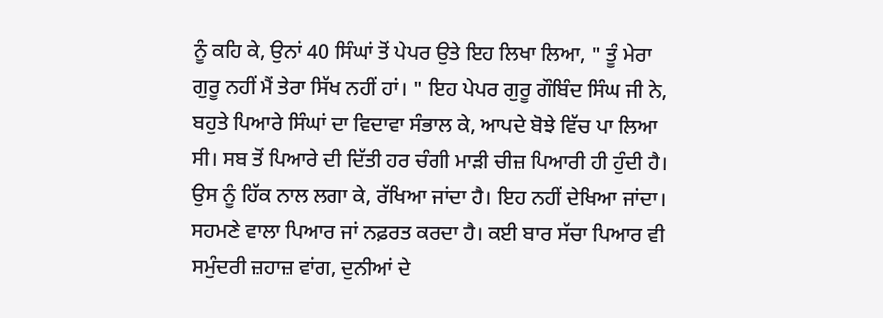ਨੂੰ ਕਹਿ ਕੇ, ਉਨਾਂ 40 ਸਿੰਘਾਂ ਤੋਂ ਪੇਪਰ ਉਤੇ ਇਹ ਲਿਖਾ ਲਿਆ, " ਤੂੰ ਮੇਰਾ ਗੁਰੂ ਨਹੀਂ ਮੈਂ ਤੇਰਾ ਸਿੱਖ ਨਹੀਂ ਹਾਂ। " ਇਹ ਪੇਪਰ ਗੁਰੂ ਗੌਬਿੰਦ ਸਿੰਘ ਜੀ ਨੇ, ਬਹੁਤੇ ਪਿਆਰੇ ਸਿੰਘਾਂ ਦਾ ਵਿਦਾਵਾ ਸੰਭਾਲ ਕੇ, ਆਪਦੇ ਬੋਝੇ ਵਿੱਚ ਪਾ ਲਿਆ ਸੀ। ਸਬ ਤੋਂ ਪਿਆਰੇ ਦੀ ਦਿੱਤੀ ਹਰ ਚੰਗੀ ਮਾੜੀ ਚੀਜ਼ ਪਿਆਰੀ ਹੀ ਹੁੰਦੀ ਹੈ। ਉਸ ਨੂੰ ਹਿੱਕ ਨਾਲ ਲਗਾ ਕੇ, ਰੱਖਿਆ ਜਾਂਦਾ ਹੈ। ਇਹ ਨਹੀਂ ਦੇਖਿਆ ਜਾਂਦਾ। ਸਹਮਣੇ ਵਾਲਾ ਪਿਆਰ ਜਾਂ ਨਫ਼ਰਤ ਕਰਦਾ ਹੈ। ਕਈ ਬਾਰ ਸੱਚਾ ਪਿਆਰ ਵੀ ਸਮੁੰਦਰੀ ਜ਼ਹਾਜ਼ ਵਾਂਗ, ਦੁਨੀਆਂ ਦੇ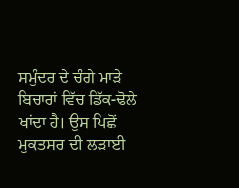ਸਮੁੰਦਰ ਦੇ ਚੰਗੇ ਮਾੜੇ ਬਿਚਾਰਾਂ ਵਿੱਚ ਡਿੱਕ-ਢੋਲੇ ਖਾਂਦਾ ਹੈ। ਉਸ ਪਿਛੋਂ ਮੁਕਤਸਰ ਦੀ ਲੜਾਈ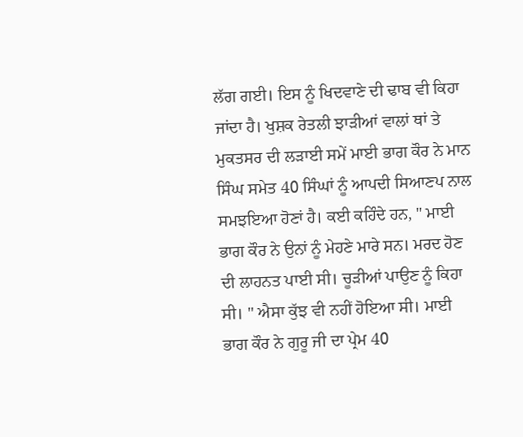ਲੱਗ ਗਈ। ਇਸ ਨੂੰ ਖਿਦਵਾਣੇ ਦੀ ਢਾਬ ਵੀ ਕਿਹਾ ਜਾਂਦਾ ਹੈ। ਖੁਸ਼ਕ ਰੇਤਲੀ ਝਾੜੀਆਂ ਵਾਲਾਂ ਥਾਂ ਤੇ ਮੁਕਤਸਰ ਦੀ ਲੜਾਈ ਸਮੇਂ ਮਾਈ ਭਾਗ ਕੌਰ ਨੇ ਮਾਨ ਸਿੰਘ ਸਮੇਤ 40 ਸਿੰਘਾਂ ਨੂੰ ਆਪਦੀ ਸਿਆਣਪ ਨਾਲ ਸਮਝਇਆ ਹੋਣਾਂ ਹੈ। ਕਈ ਕਹਿੰਦੇ ਹਨ, " ਮਾਈ ਭਾਗ ਕੌਰ ਨੇ ਉਨਾਂ ਨੂੰ ਮੇਹਣੇ ਮਾਰੇ ਸਨ। ਮਰਦ ਹੋਣ ਦੀ ਲਾਹਨਤ ਪਾਈ ਸੀ। ਚੂੜੀਆਂ ਪਾਉਣ ਨੂੰ ਕਿਹਾ ਸੀ। " ਐਸਾ ਕੁੱਝ ਵੀ ਨਹੀਂ ਹੋਇਆ ਸੀ। ਮਾਈ ਭਾਗ ਕੌਰ ਨੇ ਗੁਰੂ ਜੀ ਦਾ ਪ੍ਰੇਮ 40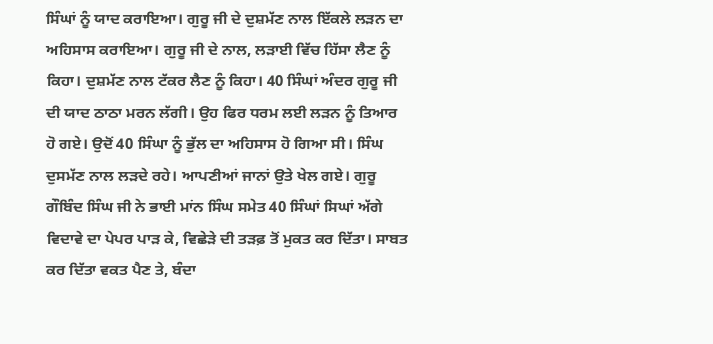ਸਿੰਘਾਂ ਨੂੰ ਯਾਦ ਕਰਾਇਆ। ਗੁਰੂ ਜੀ ਦੇ ਦੁਸ਼ਮੱਣ ਨਾਲ ਇੱਕਲੇ ਲੜਨ ਦਾ ਅਹਿਸਾਸ ਕਰਾਇਆ। ਗੁਰੂ ਜੀ ਦੇ ਨਾਲ, ਲੜਾਈ ਵਿੱਚ ਹਿੱਸਾ ਲੈਣ ਨੂੰ ਕਿਹਾ। ਦੁਸ਼ਮੱਣ ਨਾਲ ਟੱਕਰ ਲੈਣ ਨੂੰ ਕਿਹਾ। 40 ਸਿੰਘਾਂ ਅੰਦਰ ਗੁਰੂ ਜੀ ਦੀ ਯਾਦ ਠਾਠਾ ਮਰਨ ਲੱਗੀ। ਉਹ ਫਿਰ ਧਰਮ ਲਈ ਲੜਨ ਨੂੰ ਤਿਆਰ ਹੋ ਗਏ। ਉਦੋਂ 40 ਸਿੰਘਾ ਨੂੰ ਭੁੱਲ ਦਾ ਅਹਿਸਾਸ ਹੋ ਗਿਆ ਸੀ। ਸਿੰਘ ਦੁਸਮੱਣ ਨਾਲ ਲੜਦੇ ਰਹੇ। ਆਪਣੀਆਂ ਜਾਨਾਂ ਉਤੇ ਖੇਲ ਗਏ। ਗੁਰੂ ਗੌਬਿੰਦ ਸਿੰਘ ਜੀ ਨੇ ਭਾਈ ਮਾਂਨ ਸਿੰਘ ਸਮੇਤ 40 ਸਿੰਘਾਂ ਸਿਘਾਂ ਅੱਗੇ ਵਿਦਾਵੇ ਦਾ ਪੇਪਰ ਪਾੜ ਕੇ, ਵਿਛੇੜੇ ਦੀ ਤੜਫ਼ ਤੋਂ ਮੁਕਤ ਕਰ ਦਿੱਤਾ। ਸਾਬਤ ਕਰ ਦਿੱਤਾ ਵਕਤ ਪੈਣ ਤੇ, ਬੰਦਾ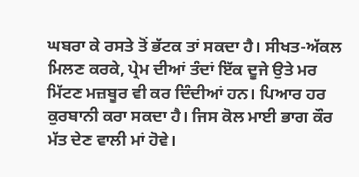ਘਬਰਾ ਕੇ ਰਸਤੇ ਤੋਂ ਭੱਟਕ ਤਾਂ ਸਕਦਾ ਹੈ। ਸੀਖਤ-ਅੱਕਲ ਮਿਲਣ ਕਰਕੇ, ਪ੍ਰੇਮ ਦੀਆਂ ਤੰਦਾਂ ਇੱਕ ਦੂਜੇ ਉਤੇ ਮਰ ਮਿੱਟਣ ਮਜ਼ਬੂਰ ਵੀ ਕਰ ਦਿੰਦੀਆਂ ਹਨ। ਪਿਆਰ ਹਰ ਕੁਰਬਾਨੀ ਕਰਾ ਸਕਦਾ ਹੈ। ਜਿਸ ਕੋਲ ਮਾਈ ਭਾਗ ਕੌਰ ਮੱਤ ਦੇਣ ਵਾਲੀ ਮਾਂ ਹੋਵੇ।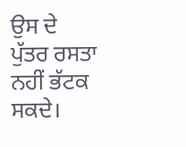ਉਸ ਦੇ ਪੁੱਤਰ ਰਸਤਾ ਨਹੀਂ ਭੱਟਕ ਸਕਦੇ।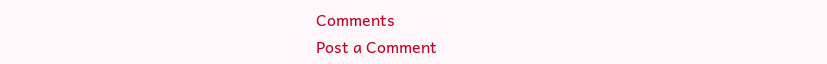Comments
Post a Comment